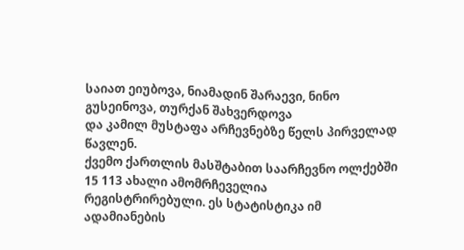საიათ ეიუბოვა, ნიამადინ შარაევი, ნინო გუსეინოვა, თურქან შახვერდოვა
და კამილ მუსტაფა არჩევნებზე წელს პირველად წავლენ.
ქვემო ქართლის მასშტაბით საარჩევნო ოლქებში 15 113 ახალი ამომრჩეველია
რეგისტრირებული. ეს სტატისტიკა იმ ადამიანების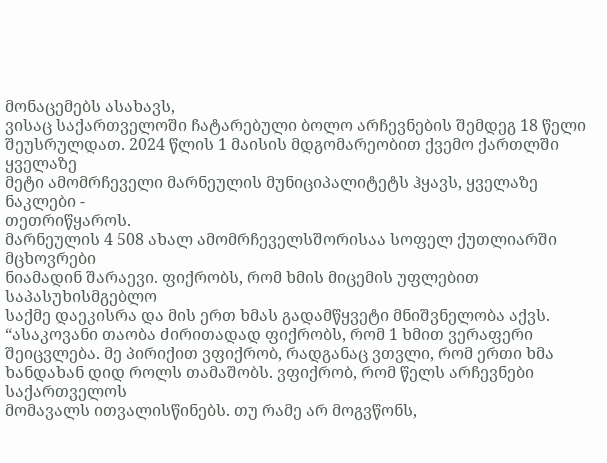მონაცემებს ასახავს,
ვისაც საქართველოში ჩატარებული ბოლო არჩევნების შემდეგ 18 წელი
შეუსრულდათ. 2024 წლის 1 მაისის მდგომარეობით ქვემო ქართლში ყველაზე
მეტი ამომრჩეველი მარნეულის მუნიციპალიტეტს ჰყავს, ყველაზე ნაკლები -
თეთრიწყაროს.
მარნეულის 4 508 ახალ ამომრჩეველსშორისაა სოფელ ქუთლიარში მცხოვრები
ნიამადინ შარაევი. ფიქრობს, რომ ხმის მიცემის უფლებით საპასუხისმგებლო
საქმე დაეკისრა და მის ერთ ხმას გადამწყვეტი მნიშვნელობა აქვს.
“ასაკოვანი თაობა ძირითადად ფიქრობს, რომ 1 ხმით ვერაფერი
შეიცვლება. მე პირიქით ვფიქრობ, რადგანაც ვთვლი, რომ ერთი ხმა
ხანდახან დიდ როლს თამაშობს. ვფიქრობ, რომ წელს არჩევნები საქართველოს
მომავალს ითვალისწინებს. თუ რამე არ მოგვწონს,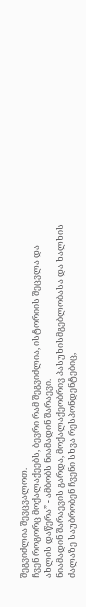შეგვიძლია შევცვალოთ.
ჩვენ როგორც მოქალაქეებს, ბევრი რამ შეგვიძლია, ისტორიის შეცვლა და
ახლის დაწერა” - ამბობს ნიამადინ შარაევი.
ნიამადინ შარაევის გარდა, მოქალაქეობრივ პასუხისმგებლობასა და ხალხის
ძალაზე საუბრობენ ჩვენი სხვა რესპონდენტებიც,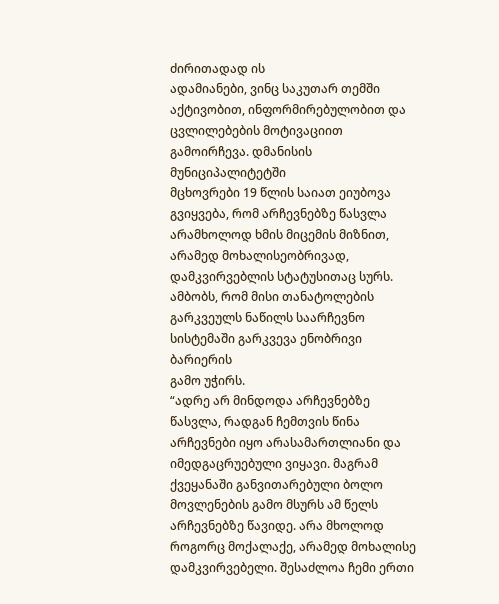ძირითადად ის
ადამიანები, ვინც საკუთარ თემში აქტივობით, ინფორმირებულობით და
ცვლილებების მოტივაციით გამოირჩევა. დმანისის მუნიციპალიტეტში
მცხოვრები 19 წლის საიათ ეიუბოვა გვიყვება, რომ არჩევნებზე წასვლა
არამხოლოდ ხმის მიცემის მიზნით, არამედ მოხალისეობრივად,
დამკვირვებლის სტატუსითაც სურს. ამბობს, რომ მისი თანატოლების
გარკვეულს ნაწილს საარჩევნო სისტემაში გარკვევა ენობრივი ბარიერის
გამო უჭირს.
“ადრე არ მინდოდა არჩევნებზე წასვლა, რადგან ჩემთვის წინა
არჩევნები იყო არასამართლიანი და იმედგაცრუებული ვიყავი. მაგრამ
ქვეყანაში განვითარებული ბოლო მოვლენების გამო მსურს ამ წელს
არჩევნებზე წავიდე. არა მხოლოდ როგორც მოქალაქე, არამედ მოხალისე
დამკვირვებელი. შესაძლოა ჩემი ერთი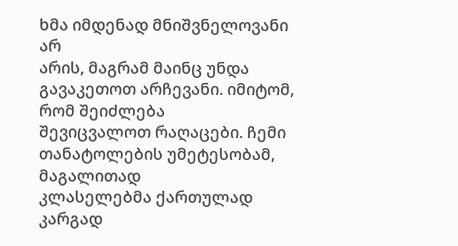ხმა იმდენად მნიშვნელოვანი არ
არის, მაგრამ მაინც უნდა გავაკეთოთ არჩევანი. იმიტომ, რომ შეიძლება
შევიცვალოთ რაღაცები. ჩემი თანატოლების უმეტესობამ, მაგალითად
კლასელებმა ქართულად კარგად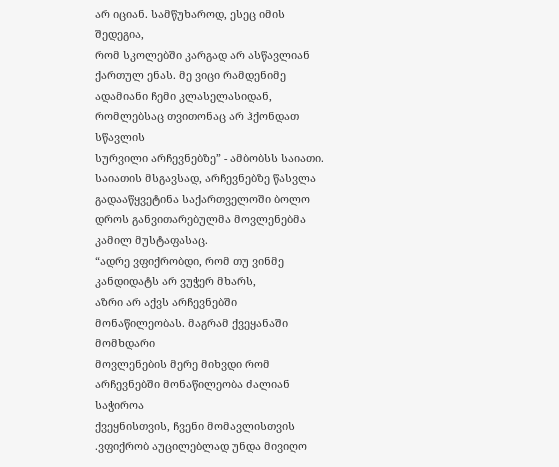არ იციან. სამწუხაროდ, ესეც იმის შედეგია,
რომ სკოლებში კარგად არ ასწავლიან ქართულ ენას. მე ვიცი რამდენიმე
ადამიანი ჩემი კლასელასიდან, რომლებსაც თვითონაც არ ჰქონდათ სწავლის
სურვილი არჩევნებზე” - ამბობსს საიათი.
საიათის მსგავსად, არჩევნებზე წასვლა გადააწყვეტინა საქართველოში ბოლო
დროს განვითარებულმა მოვლენებმა კამილ მუსტაფასაც.
“ადრე ვფიქრობდი, რომ თუ ვინმე კანდიდატს არ ვუჭერ მხარს,
აზრი არ აქვს არჩევნებში მონაწილეობას. მაგრამ ქვეყანაში მომხდარი
მოვლენების მერე მიხვდი რომ არჩევნებში მონაწილეობა ძალიან საჭიროა
ქვეყნისთვის, ჩვენი მომავლისთვის .ვფიქრობ აუცილებლად უნდა მივიღო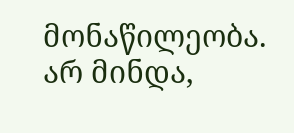მონაწილეობა. არ მინდა,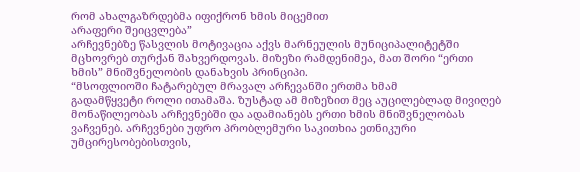რომ ახალგაზრდებმა იფიქრონ ხმის მიცემით
არაფერი შეიცვლება”
არჩევნებზე წასვლის მოტივაცია აქვს მარნეულის მუნიციპალიტეტში
მცხოვრებ თურქან შახვერდოვას. მიზეზი რამდენიმეა, მათ შორი “ერთი
ხმის” მნიშვნელობის დანახვის პრინციპი.
“მსოფლიოში ჩატარებულ მრავალ არჩევანში ერთმა ხმამ
გადამწყვეტი როლი ითამაშა. ზუსტად ამ მიზეზით მეც აუცილებლად მივიღებ
მონაწილეობას არჩევნებში და ადამიანებს ერთი ხმის მნიშვნელობას
ვაჩვენებ. არჩევნები უფრო პრობლემური საკითხია ეთნიკური
უმცირესობებისთვის,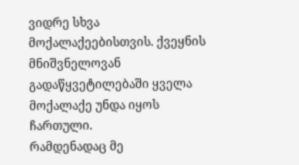ვიდრე სხვა მოქალაქეებისთვის. ქვეყნის
მნიშვნელოვან გადაწყვეტილებაში ყველა მოქალაქე უნდა იყოს ჩართული.
რამდენადაც მე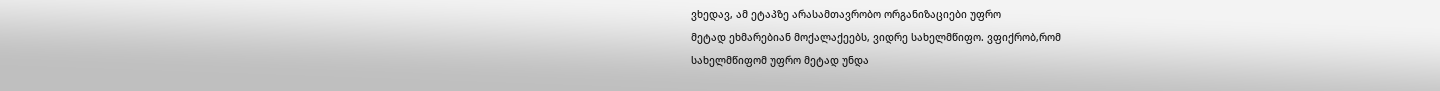ვხედავ, ამ ეტაპზე არასამთავრობო ორგანიზაციები უფრო
მეტად ეხმარებიან მოქალაქეებს, ვიდრე სახელმწიფო. ვფიქრობ,რომ
სახელმწიფომ უფრო მეტად უნდა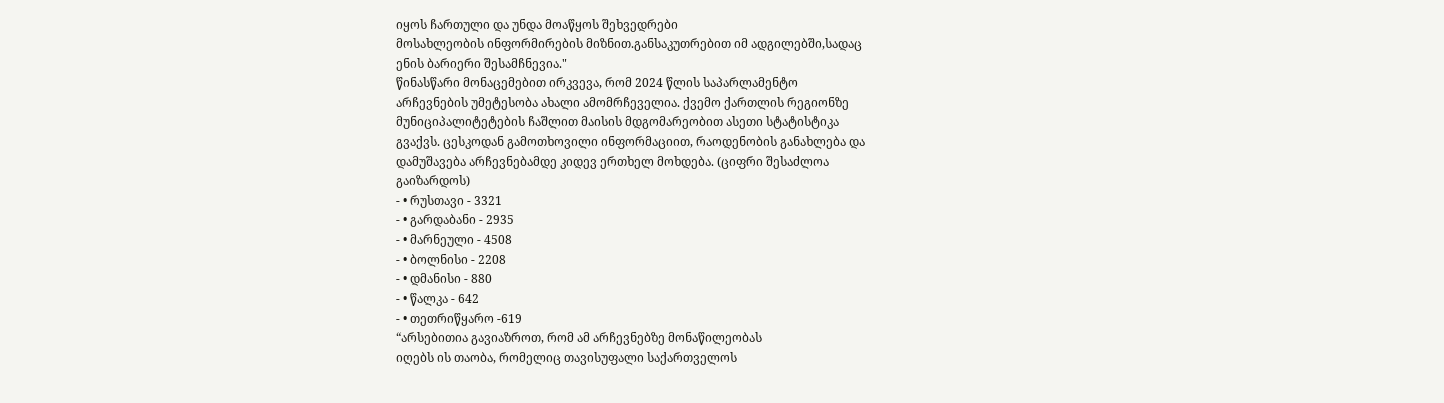იყოს ჩართული და უნდა მოაწყოს შეხვედრები
მოსახლეობის ინფორმირების მიზნით.განსაკუთრებით იმ ადგილებში,სადაც
ენის ბარიერი შესამჩნევია."
წინასწარი მონაცემებით ირკვევა, რომ 2024 წლის საპარლამენტო
არჩევნების უმეტესობა ახალი ამომრჩეველია. ქვემო ქართლის რეგიონზე
მუნიციპალიტეტების ჩაშლით მაისის მდგომარეობით ასეთი სტატისტიკა
გვაქვს. ცესკოდან გამოთხოვილი ინფორმაციით, რაოდენობის განახლება და
დამუშავება არჩევნებამდე კიდევ ერთხელ მოხდება. (ციფრი შესაძლოა
გაიზარდოს)
- • რუსთავი - 3321
- • გარდაბანი - 2935
- • მარნეული - 4508
- • ბოლნისი - 2208
- • დმანისი - 880
- • წალკა - 642
- • თეთრიწყარო -619
“არსებითია გავიაზროთ, რომ ამ არჩევნებზე მონაწილეობას
იღებს ის თაობა, რომელიც თავისუფალი საქართველოს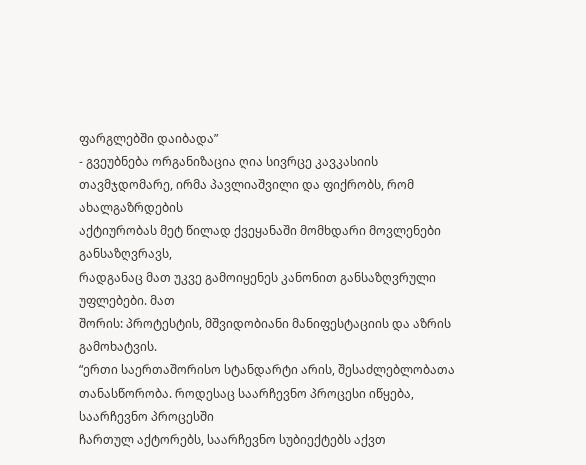ფარგლებში დაიბადა”
- გვეუბნება ორგანიზაცია ღია სივრცე კავკასიის
თავმჯდომარე, ირმა პავლიაშვილი და ფიქრობს, რომ ახალგაზრდების
აქტიურობას მეტ წილად ქვეყანაში მომხდარი მოვლენები განსაზღვრავს,
რადგანაც მათ უკვე გამოიყენეს კანონით განსაზღვრული უფლებები. მათ
შორის: პროტესტის, მშვიდობიანი მანიფესტაციის და აზრის
გამოხატვის.
“ერთი საერთაშორისო სტანდარტი არის, შესაძლებლობათა
თანასწორობა. როდესაც საარჩევნო პროცესი იწყება, საარჩევნო პროცესში
ჩართულ აქტორებს, საარჩევნო სუბიექტებს აქვთ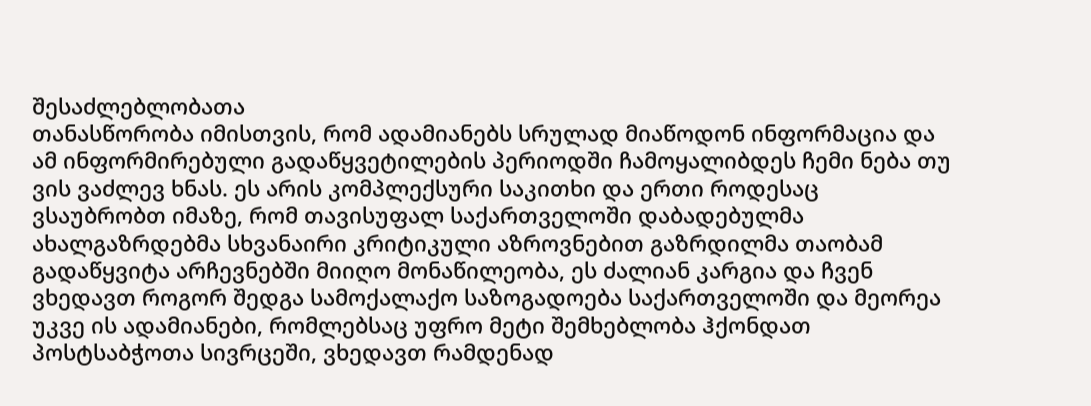შესაძლებლობათა
თანასწორობა იმისთვის, რომ ადამიანებს სრულად მიაწოდონ ინფორმაცია და
ამ ინფორმირებული გადაწყვეტილების პერიოდში ჩამოყალიბდეს ჩემი ნება თუ
ვის ვაძლევ ხნას. ეს არის კომპლექსური საკითხი და ერთი როდესაც
ვსაუბრობთ იმაზე, რომ თავისუფალ საქართველოში დაბადებულმა
ახალგაზრდებმა სხვანაირი კრიტიკული აზროვნებით გაზრდილმა თაობამ
გადაწყვიტა არჩევნებში მიიღო მონაწილეობა, ეს ძალიან კარგია და ჩვენ
ვხედავთ როგორ შედგა სამოქალაქო საზოგადოება საქართველოში და მეორეა
უკვე ის ადამიანები, რომლებსაც უფრო მეტი შემხებლობა ჰქონდათ
პოსტსაბჭოთა სივრცეში, ვხედავთ რამდენად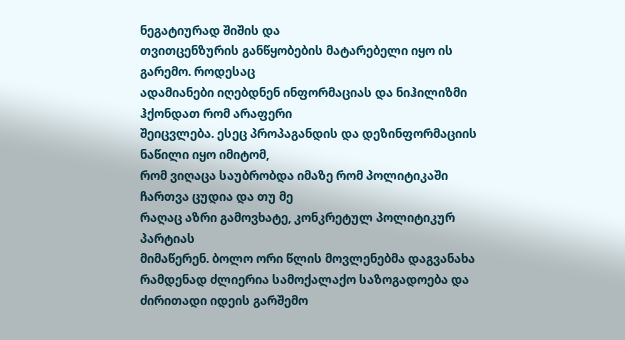ნეგატიურად შიშის და
თვითცენზურის განწყობების მატარებელი იყო ის გარემო. როდესაც
ადამიანები იღებდნენ ინფორმაციას და ნიჰილიზმი ჰქონდათ რომ არაფერი
შეიცვლება. ესეც პროპაგანდის და დეზინფორმაციის ნაწილი იყო იმიტომ,
რომ ვიღაცა საუბრობდა იმაზე რომ პოლიტიკაში ჩართვა ცუდია და თუ მე
რაღაც აზრი გამოვხატე, კონკრეტულ პოლიტიკურ პარტიას
მიმაწერენ. ბოლო ორი წლის მოვლენებმა დაგვანახა
რამდენად ძლიერია სამოქალაქო საზოგადოება და ძირითადი იდეის გარშემო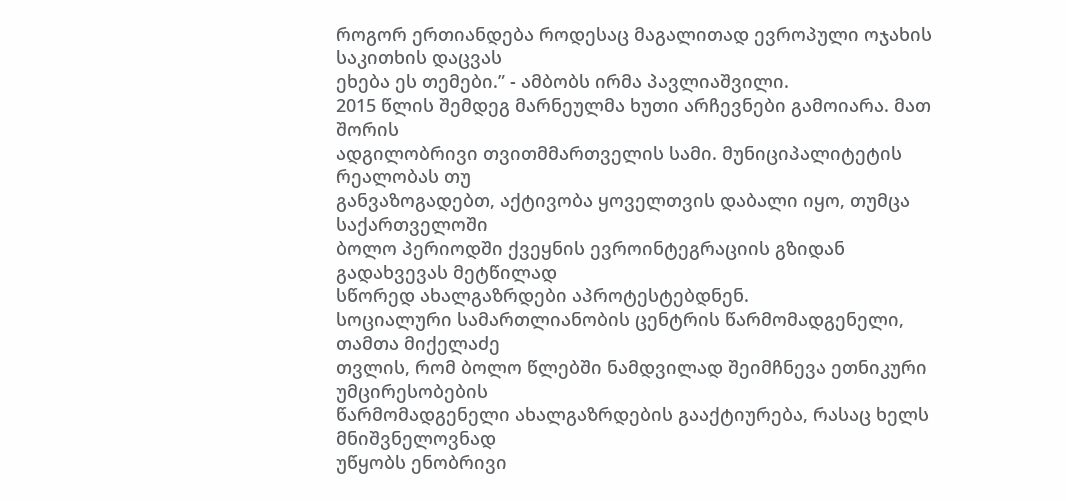როგორ ერთიანდება როდესაც მაგალითად ევროპული ოჯახის საკითხის დაცვას
ეხება ეს თემები.” - ამბობს ირმა პავლიაშვილი.
2015 წლის შემდეგ მარნეულმა ხუთი არჩევნები გამოიარა. მათ შორის
ადგილობრივი თვითმმართველის სამი. მუნიციპალიტეტის რეალობას თუ
განვაზოგადებთ, აქტივობა ყოველთვის დაბალი იყო, თუმცა საქართველოში
ბოლო პერიოდში ქვეყნის ევროინტეგრაციის გზიდან გადახვევას მეტწილად
სწორედ ახალგაზრდები აპროტესტებდნენ.
სოციალური სამართლიანობის ცენტრის წარმომადგენელი, თამთა მიქელაძე
თვლის, რომ ბოლო წლებში ნამდვილად შეიმჩნევა ეთნიკური უმცირესობების
წარმომადგენელი ახალგაზრდების გააქტიურება, რასაც ხელს მნიშვნელოვნად
უწყობს ენობრივი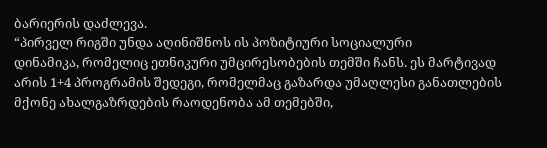ბარიერის დაძლევა.
“პირველ რიგში უნდა აღინიშნოს ის პოზიტიური სოციალური
დინამიკა, რომელიც ეთნიკური უმცირესობების თემში ჩანს. ეს მარტივად
არის 1+4 პროგრამის შედეგი, რომელმაც გაზარდა უმაღლესი განათლების
მქონე ახალგაზრდების რაოდენობა ამ თემებში,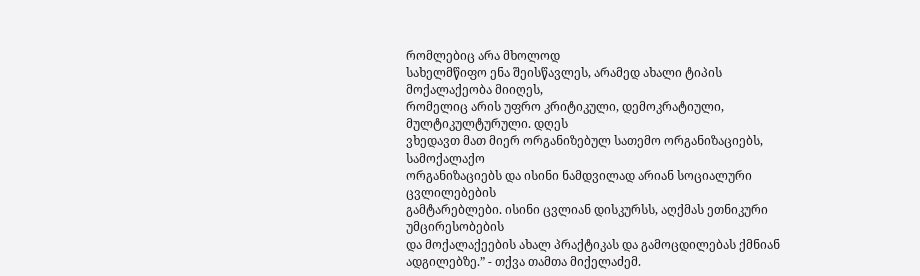რომლებიც არა მხოლოდ
სახელმწიფო ენა შეისწავლეს, არამედ ახალი ტიპის მოქალაქეობა მიიღეს,
რომელიც არის უფრო კრიტიკული, დემოკრატიული, მულტიკულტურული. დღეს
ვხედავთ მათ მიერ ორგანიზებულ სათემო ორგანიზაციებს, სამოქალაქო
ორგანიზაციებს და ისინი ნამდვილად არიან სოციალური ცვლილებების
გამტარებლები. ისინი ცვლიან დისკურსს, აღქმას ეთნიკური უმცირესობების
და მოქალაქეების ახალ პრაქტიკას და გამოცდილებას ქმნიან
ადგილებზე.” - თქვა თამთა მიქელაძემ.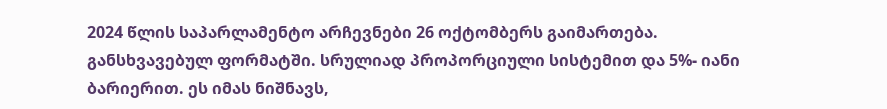2024 წლის საპარლამენტო არჩევნები 26 ოქტომბერს გაიმართება.
განსხვავებულ ფორმატში. სრულიად პროპორციული სისტემით და 5%- იანი
ბარიერით. ეს იმას ნიშნავს,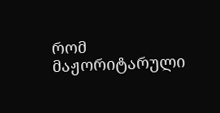რომ მაჟორიტარული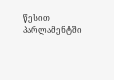წესით პარლამენტში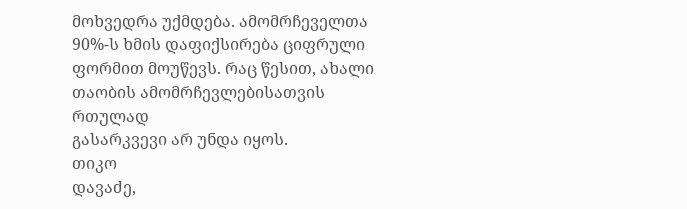მოხვედრა უქმდება. ამომრჩეველთა 90%-ს ხმის დაფიქსირება ციფრული
ფორმით მოუწევს. რაც წესით, ახალი თაობის ამომრჩევლებისათვის რთულად
გასარკვევი არ უნდა იყოს.
თიკო
დავაძე,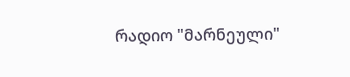რადიო "მარნეული"